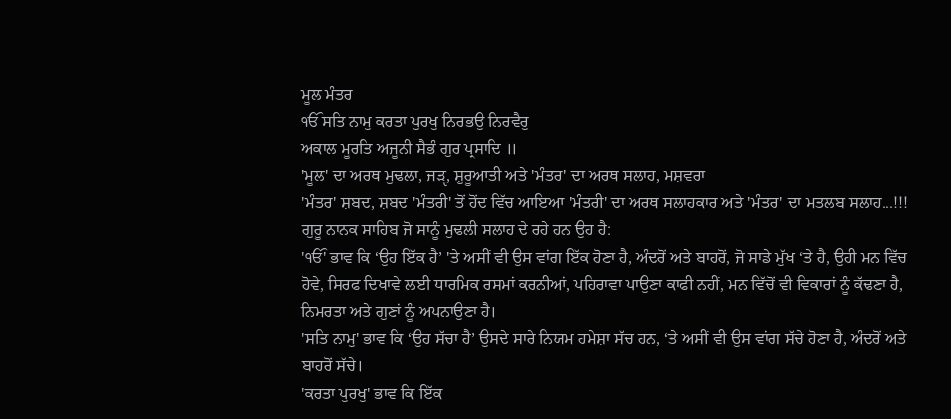ਮੂਲ ਮੰਤਰ
ੴ ਸਤਿ ਨਾਮੁ ਕਰਤਾ ਪੁਰਖੁ ਨਿਰਭਉ ਨਿਰਵੈਰੁ
ਅਕਾਲ ਮੂਰਤਿ ਅਜੂਨੀ ਸੈਭੰ ਗੁਰ ਪ੍ਰਸਾਦਿ ॥
'ਮੂਲ' ਦਾ ਅਰਥ ਮੁਢਲਾ, ਜੜੵ, ਸ਼ੁਰੂਆਤੀ ਅਤੇ 'ਮੰਤਰ' ਦਾ ਅਰਥ ਸਲਾਹ, ਮਸ਼ਵਰਾ
'ਮੰਤਰ' ਸ਼ਬਦ, ਸ਼ਬਦ 'ਮੰਤਰੀ' ਤੋਂ ਹੋਂਦ ਵਿੱਚ ਆਇਆ 'ਮੰਤਰੀ' ਦਾ ਅਰਥ ਸਲਾਹਕਾਰ ਅਤੇ 'ਮੰਤਰ' ਦਾ ਮਤਲਬ ਸਲਾਹ...!!!
ਗੁਰੂ ਨਾਨਕ ਸਾਹਿਬ ਜੋ ਸਾਨੂੰ ਮੁਢਲੀ ਸਲਾਹ ਦੇ ਰਹੇ ਹਨ ਉਹ ਹੈ:
'ੴ' ਭਾਵ ਕਿ ‘ਉਹ ਇੱਕ ਹੈ’ 'ਤੇ ਅਸੀਂ ਵੀ ਉਸ ਵਾਂਗ ਇੱਕ ਹੋਣਾ ਹੈ, ਅੰਦਰੋਂ ਅਤੇ ਬਾਹਰੋਂ, ਜੋ ਸਾਡੇ ਮੁੱਖ ‘ਤੇ ਹੈ, ਉਹੀ ਮਨ ਵਿੱਚ ਹੋਵੇ, ਸਿਰਫ ਦਿਖਾਵੇ ਲਈ ਧਾਰਮਿਕ ਰਸਮਾਂ ਕਰਨੀਆਂ, ਪਹਿਰਾਵਾ ਪਾਉਣਾ ਕਾਫੀ ਨਹੀਂ, ਮਨ ਵਿੱਚੋਂ ਵੀ ਵਿਕਾਰਾਂ ਨੂੰ ਕੱਢਣਾ ਹੈ, ਨਿਮਰਤਾ ਅਤੇ ਗੁਣਾਂ ਨੂੰ ਅਪਨਾਉਣਾ ਹੈ।
'ਸਤਿ ਨਾਮੁ' ਭਾਵ ਕਿ ‘ਉਹ ਸੱਚਾ ਹੈ’ ਉਸਦੇ ਸਾਰੇ ਨਿਯਮ ਹਮੇਸ਼ਾ ਸੱਚ ਹਨ, ‘ਤੇ ਅਸੀਂ ਵੀ ਉਸ ਵਾਂਗ ਸੱਚੇ ਹੋਣਾ ਹੈ, ਅੰਦਰੋਂ ਅਤੇ ਬਾਹਰੋਂ ਸੱਚੇ।
'ਕਰਤਾ ਪੁਰਖੁ' ਭਾਵ ਕਿ ਇੱਕ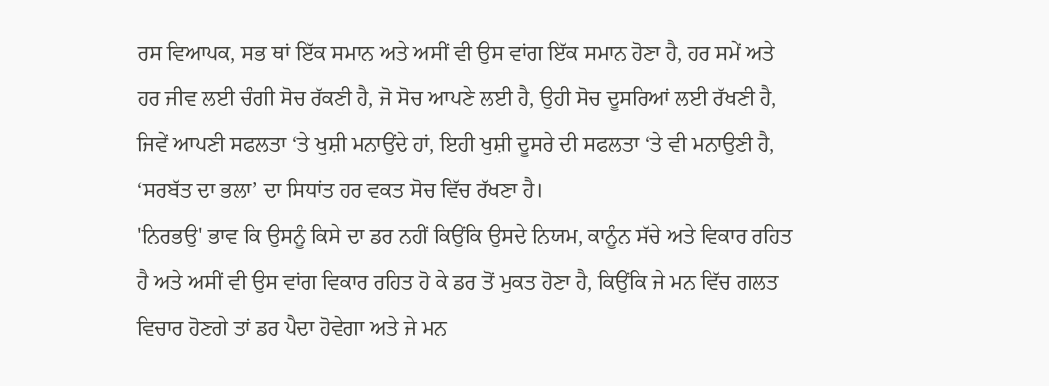ਰਸ ਵਿਆਪਕ, ਸਭ ਥਾਂ ਇੱਕ ਸਮਾਨ ਅਤੇ ਅਸੀਂ ਵੀ ਉਸ ਵਾਂਗ ਇੱਕ ਸਮਾਨ ਹੋਣਾ ਹੈ, ਹਰ ਸਮੇਂ ਅਤੇ ਹਰ ਜੀਵ ਲਈ ਚੰਗੀ ਸੋਚ ਰੱਕਣੀ ਹੈ, ਜੋ ਸੋਚ ਆਪਣੇ ਲਈ ਹੈ, ਉਹੀ ਸੋਚ ਦੂਸਰਿਆਂ ਲਈ ਰੱਖਣੀ ਹੈ, ਜਿਵੇਂ ਆਪਣੀ ਸਫਲਤਾ ‘ਤੇ ਖੁਸ਼ੀ ਮਨਾਉਂਦੇ ਹਾਂ, ਇਹੀ ਖੁਸ਼ੀ ਦੂਸਰੇ ਦੀ ਸਫਲਤਾ ‘ਤੇ ਵੀ ਮਨਾਉਣੀ ਹੈ, ‘ਸਰਬੱਤ ਦਾ ਭਲਾ’ ਦਾ ਸਿਧਾਂਤ ਹਰ ਵਕਤ ਸੋਚ ਵਿੱਚ ਰੱਖਣਾ ਹੈ।
'ਨਿਰਭਉ' ਭਾਵ ਕਿ ਉਸਨੂੰ ਕਿਸੇ ਦਾ ਡਰ ਨਹੀਂ ਕਿਉਂਕਿ ਉਸਦੇ ਨਿਯਮ, ਕਾਨੂੰਨ ਸੱਚੇ ਅਤੇ ਵਿਕਾਰ ਰਹਿਤ ਹੈ ਅਤੇ ਅਸੀਂ ਵੀ ਉਸ ਵਾਂਗ ਵਿਕਾਰ ਰਹਿਤ ਹੋ ਕੇ ਡਰ ਤੋਂ ਮੁਕਤ ਹੋਣਾ ਹੈ, ਕਿਉਂਕਿ ਜੇ ਮਨ ਵਿੱਚ ਗਲਤ ਵਿਚਾਰ ਹੋਣਗੇ ਤਾਂ ਡਰ ਪੈਦਾ ਹੋਵੇਗਾ ਅਤੇ ਜੇ ਮਨ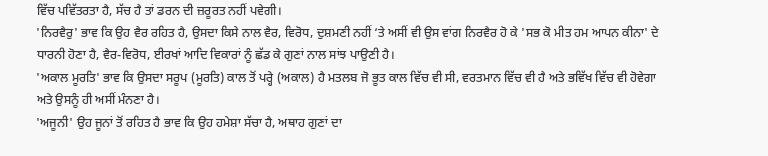ਵਿੱਚ ਪਵਿੱਤਰਤਾ ਹੈ, ਸੱਚ ਹੈ ਤਾਂ ਡਰਨ ਦੀ ਜ਼ਰੂਰਤ ਨਹੀਂ ਪਵੇਗੀ।
'ਨਿਰਵੈਰੁ' ਭਾਵ ਕਿ ਉਹ ਵੈਰ ਰਹਿਤ ਹੈ, ਉਸਦਾ ਕਿਸੇ ਨਾਲ ਵੈਰ, ਵਿਰੋਧ, ਦੁਸ਼ਮਣੀ ਨਹੀਂ ‘ਤੇ ਅਸੀਂ ਵੀ ਉਸ ਵਾਂਗ ਨਿਰਵੈਰ ਹੋ ਕੇ 'ਸਭ ਕੋ ਮੀਤ ਹਮ ਆਪਨ ਕੀਨਾ' ਦੇ ਧਾਰਨੀ ਹੋਣਾ ਹੈ, ਵੈਰ-ਵਿਰੋਧ, ਈਰਖਾਂ ਆਦਿ ਵਿਕਾਰਾਂ ਨੂੰ ਛੱਡ ਕੇ ਗੁਣਾਂ ਨਾਲ ਸਾਂਝ ਪਾਉਣੀ ਹੈ।
'ਅਕਾਲ ਮੂਰਤਿ' ਭਾਵ ਕਿ ਉਸਦਾ ਸਰੂਪ (ਮੂਰਤਿ) ਕਾਲ ਤੋਂ ਪਰ੍ਹੇ (ਅਕਾਲ) ਹੈ ਮਤਲਬ ਜੋ ਭੂਤ ਕਾਲ ਵਿੱਚ ਵੀ ਸੀ, ਵਰਤਮਾਨ ਵਿੱਚ ਵੀ ਹੈ ਅਤੇ ਭਵਿੱਖ ਵਿੱਚ ਵੀ ਹੋਵੇਗਾ ਅਤੇ ਉਸਨੂੰ ਹੀ ਅਸੀਂ ਮੰਨਣਾ ਹੈ।
'ਅਜੂਨੀ' ਉਹ ਜੂਨਾਂ ਤੋਂ ਰਹਿਤ ਹੈ ਭਾਵ ਕਿ ਉਹ ਹਮੇਸ਼ਾ ਸੱਚਾ ਹੈ, ਅਥਾਹ ਗੁਣਾਂ ਦਾ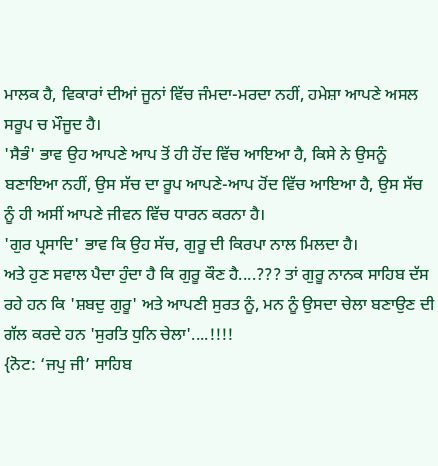ਮਾਲਕ ਹੈ, ਵਿਕਾਰਾਂ ਦੀਆਂ ਜੂਨਾਂ ਵਿੱਚ ਜੰਮਦਾ-ਮਰਦਾ ਨਹੀਂ, ਹਮੇਸ਼ਾ ਆਪਣੇ ਅਸਲ ਸਰੂਪ ਚ ਮੌਜੂਦ ਹੈ।
'ਸੈਭੰ' ਭਾਵ ਉਹ ਆਪਣੇ ਆਪ ਤੋਂ ਹੀ ਹੋਂਦ ਵਿੱਚ ਆਇਆ ਹੈ, ਕਿਸੇ ਨੇ ਉਸਨੂੰ ਬਣਾਇਆ ਨਹੀਂ, ਉਸ ਸੱਚ ਦਾ ਰੂਪ ਆਪਣੇ-ਆਪ ਹੋਂਦ ਵਿੱਚ ਆਇਆ ਹੈ, ਉਸ ਸੱਚ ਨੂੰ ਹੀ ਅਸੀਂ ਆਪਣੇ ਜੀਵਨ ਵਿੱਚ ਧਾਰਨ ਕਰਨਾ ਹੈ।
'ਗੁਰ ਪ੍ਰਸਾਦਿ' ਭਾਵ ਕਿ ਉਹ ਸੱਚ, ਗੁਰੂ ਦੀ ਕਿਰਪਾ ਨਾਲ ਮਿਲਦਾ ਹੈ।
ਅਤੇ ਹੁਣ ਸਵਾਲ ਪੈਦਾ ਹੁੰਦਾ ਹੈ ਕਿ ਗੁਰੂ ਕੌਣ ਹੈ....??? ਤਾਂ ਗੁਰੂ ਨਾਨਕ ਸਾਹਿਬ ਦੱਸ ਰਹੇ ਹਨ ਕਿ 'ਸ਼ਬਦੁ ਗੁਰੂ' ਅਤੇ ਆਪਣੀ ਸੁਰਤ ਨੂੰ, ਮਨ ਨੂੰ ਉਸਦਾ ਚੇਲਾ ਬਣਾਉਣ ਦੀ ਗੱਲ ਕਰਦੇ ਹਨ 'ਸੁਰਤਿ ਧੁਨਿ ਚੇਲਾ'....!!!!
{ਨੋਟ: ‘ਜਪੁ ਜੀ’ ਸਾਹਿਬ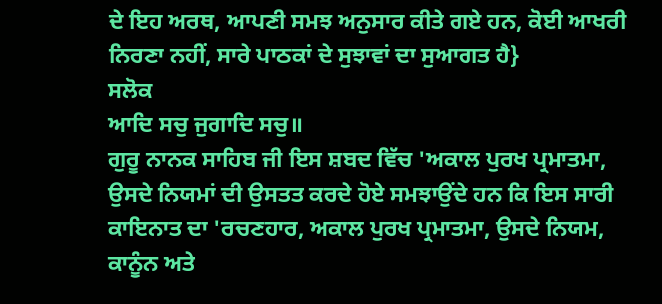ਦੇ ਇਹ ਅਰਥ, ਆਪਣੀ ਸਮਝ ਅਨੁਸਾਰ ਕੀਤੇ ਗਏ ਹਨ, ਕੋਈ ਆਖਰੀ ਨਿਰਣਾ ਨਹੀਂ, ਸਾਰੇ ਪਾਠਕਾਂ ਦੇ ਸੁਝਾਵਾਂ ਦਾ ਸੁਆਗਤ ਹੈ}
ਸਲੋਕ
ਆਦਿ ਸਚੁ ਜੁਗਾਦਿ ਸਚੁ॥
ਗੁਰੂ ਨਾਨਕ ਸਾਹਿਬ ਜੀ ਇਸ ਸ਼ਬਦ ਵਿੱਚ 'ਅਕਾਲ ਪੁਰਖ ਪ੍ਰਮਾਤਮਾ, ਉਸਦੇ ਨਿਯਮਾਂ ਦੀ ਉਸਤਤ ਕਰਦੇ ਹੋਏ ਸਮਝਾਉਂਦੇ ਹਨ ਕਿ ਇਸ ਸਾਰੀ ਕਾਇਨਾਤ ਦਾ 'ਰਚਣਹਾਰ, ਅਕਾਲ ਪੁਰਖ ਪ੍ਰਮਾਤਮਾ, ਉਸਦੇ ਨਿਯਮ, ਕਾਨੂੰਨ ਅਤੇ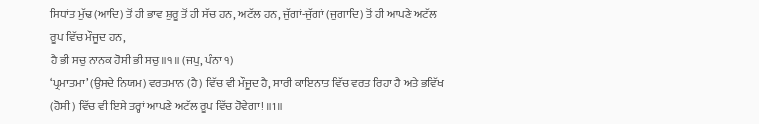ਸਿਧਾਂਤ ਮੁੱਢ (ਆਦਿ) ਤੋਂ ਹੀ ਭਾਵ ਸ਼ੁਰੂ ਤੋਂ ਹੀ ਸੱਚ ਹਨ, ਅਟੱਲ ਹਨ, ਜੁੱਗਾਂ-ਜੁੱਗਾਂ (ਜੁਗਾਦਿ) ਤੋਂ ਹੀ ਆਪਣੇ ਅਟੱਲ ਰੂਪ ਵਿੱਚ ਮੌਜੂਦ ਹਨ,
ਹੈ ਭੀ ਸਚੁ ਨਾਨਕ ਹੋਸੀ ਭੀ ਸਚੁ॥੧॥ (ਜਪੁ, ਪੰਨਾ ੧)
‘ਪ੍ਰਮਾਤਮਾ’ (ਉਸਦੇ ਨਿਯਮ) ਵਰਤਮਾਨ (ਹੈ) ਵਿੱਚ ਵੀ ਮੌਜੂਦ ਹੈ, ਸਾਰੀ ਕਾਇਨਾਤ ਵਿੱਚ ਵਰਤ ਰਿਹਾ ਹੈ ਅਤੇ ਭਵਿੱਖ (ਹੋਸੀ) ਵਿੱਚ ਵੀ ਇਸੇ ਤਰ੍ਹਾਂ ਆਪਣੇ ਅਟੱਲ ਰੂਪ ਵਿੱਚ ਹੋਵੇਗਾ! ॥1॥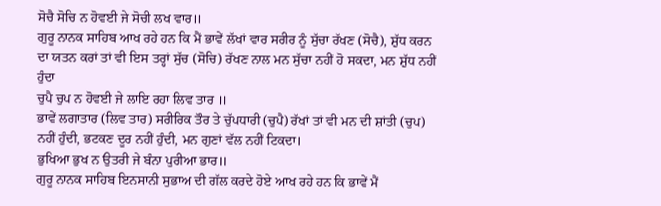ਸੋਚੈ ਸੋਚਿ ਨ ਹੋਵਈ ਜੇ ਸੋਚੀ ਲਖ ਵਾਰ॥
ਗੁਰੂ ਨਾਨਕ ਸਾਹਿਬ ਆਖ ਰਹੇ ਹਨ ਕਿ ਮੈਂ ਭਾਵੇਂ ਲੱਖਾਂ ਵਾਰ ਸਰੀਰ ਨੂੰ ਸੁੱਚਾ ਰੱਖਣ (ਸੋਚੈ), ਸ਼ੁੱਧ ਕਰਨ ਦਾ ਯਤਨ ਕਰਾਂ ਤਾਂ ਵੀ ਇਸ ਤਰ੍ਹਾਂ ਸੁੱਚ (ਸੋਚਿ) ਰੱਖਣ ਨਾਲ ਮਨ ਸੁੱਚਾ ਨਹੀਂ ਹੋ ਸਕਦਾ, ਮਨ ਸ਼ੁੱਧ ਨਹੀਂ ਹੁੰਦਾ
ਚੁਪੈ ਚੁਪ ਨ ਹੋਵਈ ਜੇ ਲਾਇ ਰਹਾ ਲਿਵ ਤਾਰ ॥
ਭਾਵੇਂ ਲਗਾਤਾਰ (ਲਿਵ ਤਾਰ) ਸਰੀਰਿਕ ਤੌਰ ਤੇ ਚੁੱਪਧਾਰੀ (ਚੁਪੈ) ਰੱਖਾਂ ਤਾਂ ਵੀ ਮਨ ਦੀ ਸ਼ਾਂਤੀ (ਚੁਪ) ਨਹੀਂ ਹੁੰਦੀ, ਭਟਕਣ ਦੂਰ ਨਹੀਂ ਹੁੰਦੀ, ਮਨ ਗੁਣਾਂ ਵੱਲ ਨਹੀਂ ਟਿਕਦਾ।
ਭੁਖਿਆ ਭੁਖ ਨ ਉਤਰੀ ਜੇ ਬੰਨਾ ਪੁਰੀਆ ਭਾਰ॥
ਗੁਰੂ ਨਾਨਕ ਸਾਹਿਬ ਇਨਸਾਨੀ ਸੁਭਾਅ ਦੀ ਗੱਲ ਕਰਦੇ ਹੋਏ ਆਖ ਰਹੇ ਹਨ ਕਿ ਭਾਵੇਂ ਮੈਂ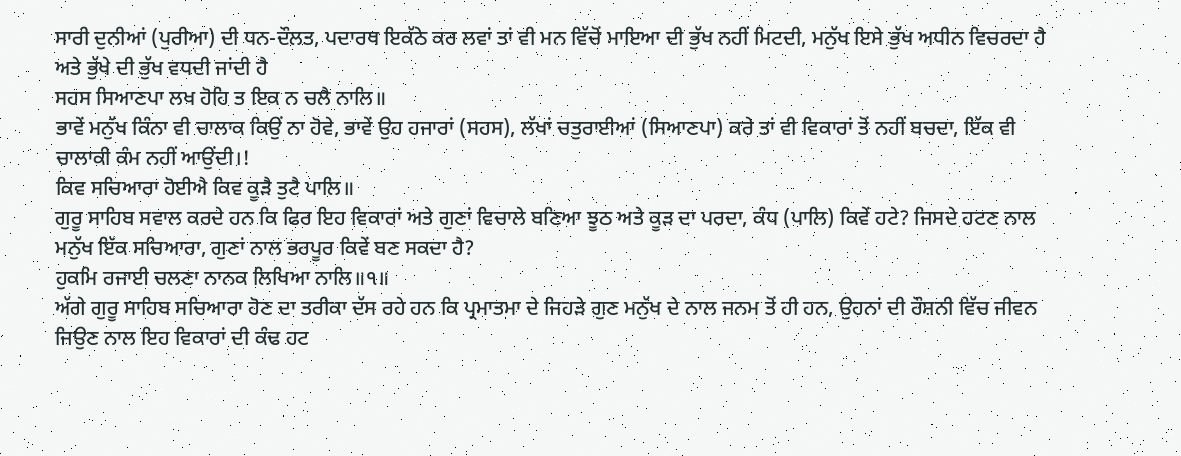ਸਾਰੀ ਦੁਨੀਆਂ (ਪੁਰੀਆ) ਦੀ ਧਨ-ਦੌਲਤ, ਪਦਾਰਥ ਇਕੱਠੇ ਕਰ ਲਵਾਂ ਤਾਂ ਵੀ ਮਨ ਵਿੱਚੋਂ ਮਾਇਆ ਦੀ ਭੁੱਖ ਨਹੀਂ ਮਿਟਦੀ, ਮਨੁੱਖ ਇਸੇ ਭੁੱਖ ਅਧੀਨ ਵਿਚਰਦਾ ਹੈ ਅਤੇ ਭੁੱਖੇ ਦੀ ਭੁੱਖ ਵਧਦੀ ਜਾਂਦੀ ਹੈ
ਸਹਸ ਸਿਆਣਪਾ ਲਖ ਹੋਹਿ ਤ ਇਕ ਨ ਚਲੈ ਨਾਲਿ॥
ਭਾਵੇਂ ਮਨੁੱਖ ਕਿੰਨਾ ਵੀ ਚਾਲਾਕ ਕਿਉਂ ਨਾ ਹੋਵੇ, ਭਾਵੇਂ ਉਹ ਹਜਾਰਾਂ (ਸਹਸ), ਲੱਖਾਂ ਚਤੁਰਾਈਆਂ (ਸਿਆਣਪਾ) ਕਰੇ ਤਾਂ ਵੀ ਵਿਕਾਰਾਂ ਤੋਂ ਨਹੀਂ ਬਚਦਾ, ਇੱਕ ਵੀ ਚਾਲਾਕੀ ਕੰਮ ਨਹੀਂ ਆਉਂਦੀ।!
ਕਿਵ ਸਚਿਆਰਾ ਹੋਈਐ ਕਿਵ ਕੂੜੈ ਤੁਟੈ ਪਾਲਿ॥
ਗੁਰੂ ਸਾਹਿਬ ਸਵਾਲ ਕਰਦੇ ਹਨ ਕਿ ਫਿਰ ਇਹ ਵਿਕਾਰਾਂ ਅਤੇ ਗੁਣਾਂ ਵਿਚਾਲੇ ਬਣਿਆ ਝੂਠ ਅਤੇ ਕੂੜ ਦਾ ਪਰਦਾ, ਕੰਧ (ਪਾਲਿ) ਕਿਵੇਂ ਹਟੇ? ਜਿਸਦੇ ਹਟਣ ਨਾਲ ਮਨੁੱਖ ਇੱਕ ਸਚਿਆਰਾ, ਗੁਣਾਂ ਨਾਲ ਭਰਪੂਰ ਕਿਵੇਂ ਬਣ ਸਕਦਾ ਹੈ?
ਹੁਕਮਿ ਰਜਾਈ ਚਲਣਾ ਨਾਨਕ ਲਿਖਿਆ ਨਾਲਿ॥੧॥
ਅੱਗੇ ਗੁਰੂ ਸਾਹਿਬ ਸਚਿਆਰਾ ਹੋਣ ਦਾ ਤਰੀਕਾ ਦੱਸ ਰਹੇ ਹਨ ਕਿ ਪ੍ਰਮਾਤਮਾ ਦੇ ਜਿਹੜੇ ਗੁਣ ਮਨੁੱਖ ਦੇ ਨਾਲ ਜਨਮ ਤੋਂ ਹੀ ਹਨ, ਉਹਨਾਂ ਦੀ ਰੌਸ਼ਨੀ ਵਿੱਚ ਜੀਵਨ ਜਿਉਣ ਨਾਲ ਇਹ ਵਿਕਾਰਾਂ ਦੀ ਕੰਢ ਹਟ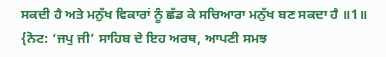ਸਕਦੀ ਹੈ ਅਤੇ ਮਨੁੱਖ ਵਿਕਾਰਾਂ ਨੂੰ ਛੱਡ ਕੇ ਸਚਿਆਰਾ ਮਨੁੱਖ ਬਣ ਸਕਦਾ ਹੈ ॥1॥
{ਨੋਟ: ‘ਜਪੁ ਜੀ’ ਸਾਹਿਬ ਦੇ ਇਹ ਅਰਥ, ਆਪਣੀ ਸਮਝ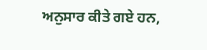ਅਨੁਸਾਰ ਕੀਤੇ ਗਏ ਹਨ,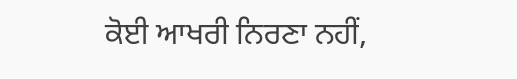ਕੋਈ ਆਖਰੀ ਨਿਰਣਾ ਨਹੀਂ,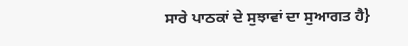ਸਾਰੇ ਪਾਠਕਾਂ ਦੇ ਸੁਝਾਵਾਂ ਦਾ ਸੁਆਗਤ ਹੈ}